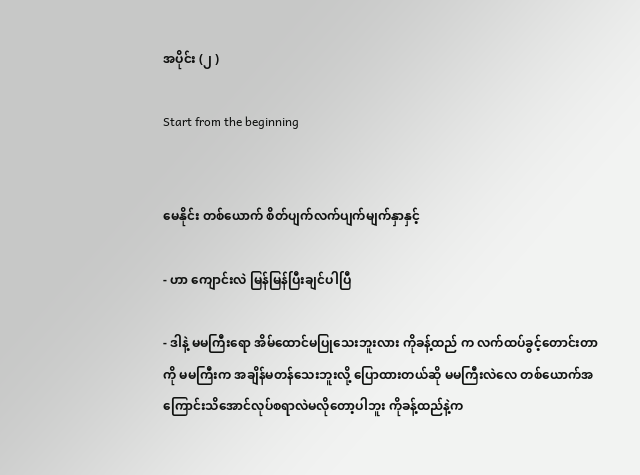အပိုင်း (၂ )

Start from the beginning


မေနိုင်း တစ်ယောက် စိတ်ပျက်လက်ပျက်မျက်နှာနှင့်

- ဟာ ကျောင်းလဲ မြန်မြန်ပြီးချင်ပါပြီ

- ဒါနဲ့ မမကြီးရော အိမ်ထောင်မပြုသေးဘူးလား ကိုခန့်ထည် က လက်ထပ်ခွင့်တောင်းတာကို မမကြီးက အချိန်မတန်သေးဘူးလို့ ပြောထားတယ်ဆို မမကြီးလဲလေ တစ်ယောက်အကြောင်းသိအောင်လုပ်စရာလဲမလိုတော့ပါဘူး ကိုခန့်ထည်နဲ့က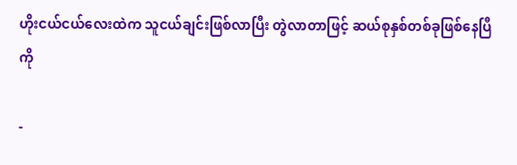ဟိုးငယ်ငယ်လေးထဲက သူငယ်ချင်းဖြစ်လာပြီး တွဲလာတာဖြင့် ဆယ်စုနှစ်တစ်ခုဖြစ်နေပြီကို

-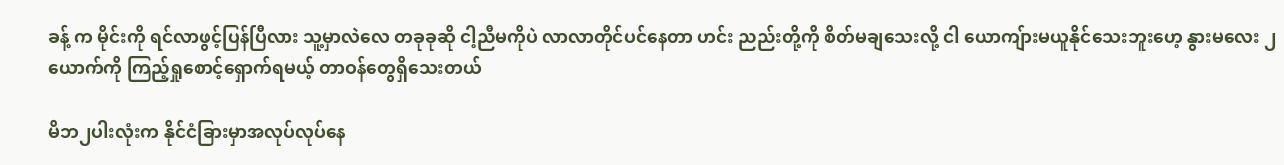ခန့် က မိုင်းကို ရင်လာဖွင့်ပြန်ပြီလား သူ့မှာလဲလေ တခုခုဆို ငါ့ညီမကိုပဲ လာလာတိုင်ပင်နေတာ ဟင်း ညည်းတို့ကို စိတ်မချသေးလို့ ငါ ယောကျ်ားမယူနိုင်သေးဘူးဟေ့ နွားမလေး ၂ယောက်ကို ကြည့်ရှုစောင့်ရှောက်ရမယ့် တာဝန်တွေရှိသေးတယ်

မိဘ၂ပါးလုံးက နိုင်ငံခြားမှာအလုပ်လုပ်နေ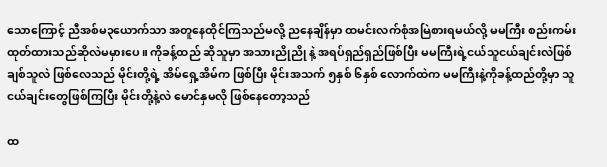သောကြောင့် ညီအစ်မ၃ယောက်သာ အတူနေထိုင်ကြသည်မလို့ ညနေချိန်မှာ ထမင်းလက်စုံအမြဲစားရမယ်လို့ မမကြီး စည်းကမ်းထုတ်ထားသည်ဆိုလဲမမှားပေ။ ကိုခန့်ထည် ဆိုသူမှာ အသားညိုညို နဲ့ အရပ်ရှည်ရှည်ဖြစ်ပြီး မမကြီးရဲ့ငယ်သူငယ်ချင်းလဲဖြစ် ချစ်သူလဲ ဖြစ်လေသည် မိုင်းတို့ရဲ့ အိမ်ရှေ့အိမ်က ဖြစ်ပြီး မိုင်းအသက် ၅နှစ် ၆နှစ် လောက်ထဲက မမကြီးနဲ့ကိုခန့်ထည်တို့မှာ သူငယ်ချင်းတွေဖြစ်ကြပြီး မိုင်းတို့နဲ့လဲ မောင်နှမလို ဖြစ်နေတော့သည်

ထ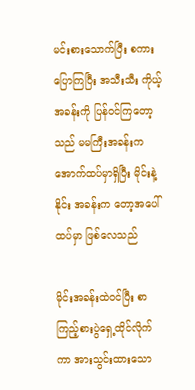မင်းစားသောက်ပြီး စကားပြောကြပြီး အသီးသီး ကိုယ့်အခန်းကို ပြန်ဝင်ကြတော့သည် မမကြီးအခန်းက အောက်ထပ်မှာရှိပြီး မိုင်းနဲ့ နိုင်း အခန်းက တော့အပေါ်ထပ်မှာ ဖြစ်လေသည်

မိုင်းအခန်းထဲဝင်ပြီး စာကြည့်စားပွဲရှေ့ထိုင်လိုက်ကာ အားသွင်းထားသော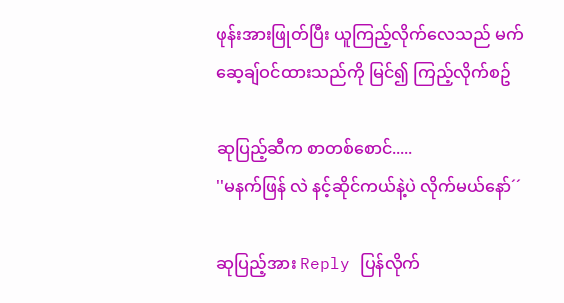ဖုန်းအားဖြုတ်ပြီး ယူကြည့်လိုက်လေသည် မက်ဆေ့ချ်ဝင်ထားသည်ကို မြင်၍ ကြည့်လိုက်စဥ်

ဆုပြည့်ဆီက စာတစ်စောင်.....
''မနက်ဖြန် လဲ နင့်ဆိုင်ကယ်နဲ့ပဲ လိုက်မယ်နော်´´

ဆုပြည့်အား Reply ပြန်လိုက်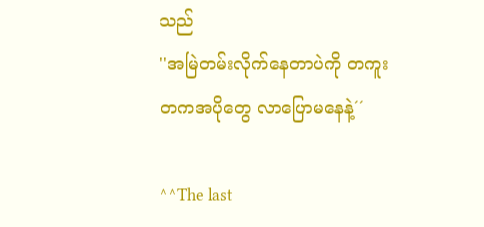သည်
''အမြဲတမ်းလိုက်နေတာပဲကို တကူးတကအပိုတွေ လာပြောမနေနဲ့´´

^^The last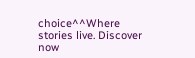choice^^Where stories live. Discover now